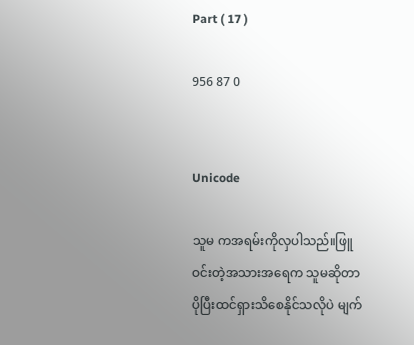Part ( 17 )

956 87 0


Unicode

သူမ ကအရမ်းကိုလှပါသည်။ဖြူဝင်းတဲ့အသားအရေက သူမဆိုတာ ပိုပြီးထင်ရှားသိစေနိုင်သလိုပဲ မျက်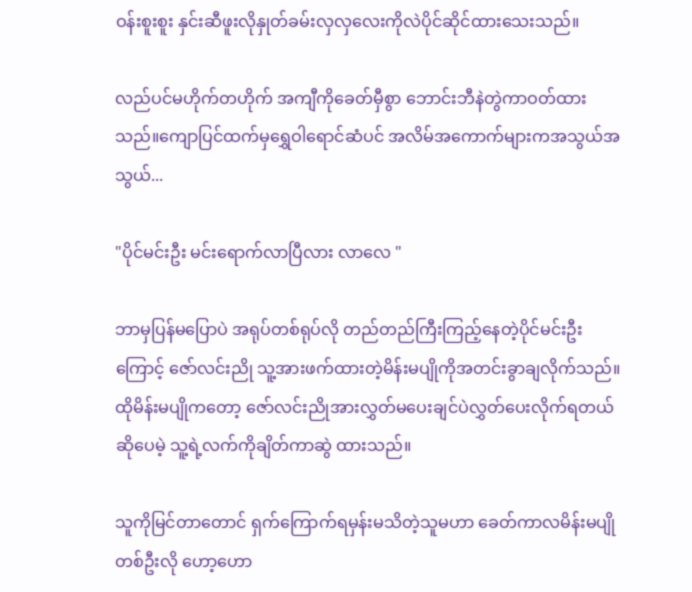ဝန်းစူးစူး နှင်းဆီဖူးလိုနှုတ်ခမ်းလှလှလေးကိုလဲပိုင်ဆိုင်ထားသေးသည်။

လည်ပင်မဟိုက်တဟိုက် အကျီကိုခေတ်မှီစွာ ဘောင်းဘီနဲတွဲကာဝတ်ထားသည်။ကျောပြင်ထက်မှရွှေဝါရောင်ဆံပင် အလိမ်အကောက်များကအသွယ်အသွယ်...

"ပိုင်မင်းဦး မင်းရောက်လာပြီလား လာလေ "

ဘာမှပြန်မပြောပဲ အရုပ်တစ်ရုပ်လို တည်တည်ကြီးကြည့်နေတဲ့ပိုင်မင်းဦးကြောင့် ဇော်လင်းညို သူ့အားဖက်ထားတဲ့မိန်းမပျိုကိုအတင်းခွာချလိုက်သည်။ ထိုမိန်းမပျိုကတော့ ဇော်လင်းညိုအားလွှတ်မပေးချင်ပဲလွှတ်ပေးလိုက်ရတယ်ဆိုပေမဲ့ သူ့ရဲ့လက်ကိုချိတ်ကာဆွဲ ထားသည်။

သူကိုမြင်တာတောင် ရှက်ကြောက်ရမှန်းမသိတဲ့သူမဟာ ခေတ်ကာလမိန်းမပျိုတစ်ဦးလို ဟော့ဟော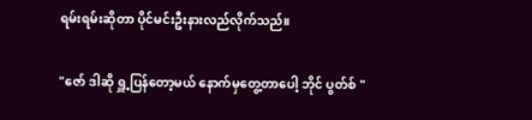ရမ်းရမ်းဆိုတာ ပိုင်မင်းဦးနားလည်လိုက်သည်။

"ဇော် ဒါဆို ရှူ့ပြန်တော့မယ် နောက်မှတွေ့တာပေါ့ ဘိုင် ပွတ်စ် "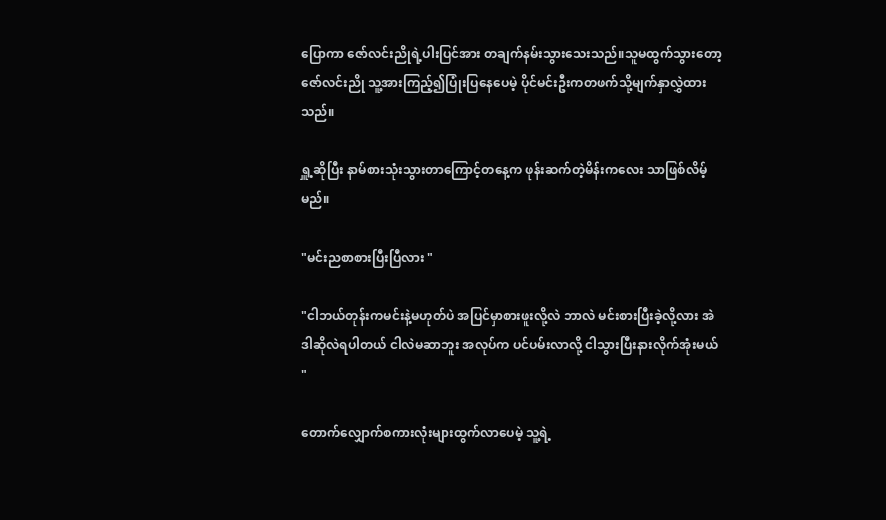ပြောကာ ဇော်လင်းညိုရဲ့ပါးပြင်အား တချက်နမ်းသွားသေးသည်။သူမထွက်သွားတော့ ဇော်လင်းညို သူ့အားကြည့်၍ပြုံးပြနေပေမဲ့ ပိုင်မင်းဦးကတဖက်သို့မျက်နှာလွှဲထားသည်။

ရှူ့ဆိုပြီး နာမ်စားသုံးသွားတာကြောင့်တနေ့က ဖုန်းဆက်တဲ့မိန်းကလေး သာဖြစ်လိမ့်မည်။

"မင်းညစာစားပြီးပြီလား "

"ငါဘယ်တုန်းကမင်းနဲ့မဟုတ်ပဲ အပြင်မှာစားဖူးလို့လဲ ဘာလဲ မင်းစားပြီးခဲ့လို့လား အဲဒါဆိုလဲရပါတယ် ငါလဲမဆာဘူး အလုပ်က ပင်ပမ်းလာလို့ ငါသွားပြီးနားလိုက်အုံးမယ် "

တောက်လျှောက်စကားလုံးများထွက်လာပေမဲ့ သူ့ရဲ့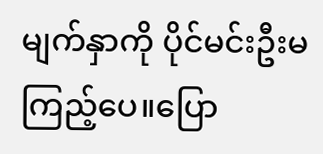မျက်နှာကို ပိုင်မင်းဦးမကြည့်ပေ။ပြော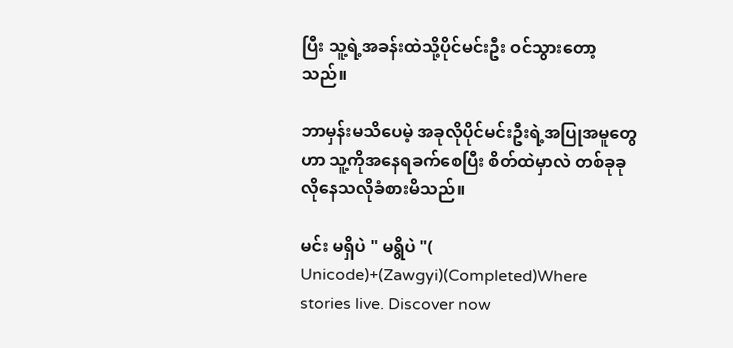ပြီး သူ့ရဲ့အခန်းထဲသို့ပိုင်မင်းဦး ဝင်သွားတော့သည်။

ဘာမှန်းမသိပေမဲ့ အခုလိုပိုင်မင်းဦးရဲ့အပြုအမူတွေဟာ သူ့ကိုအနေရခက်စေပြီး စိတ်ထဲမှာလဲ တစ်ခုခုလိုနေသလိုခံစားမိသည်။

မင်း မရှိပဲ " မရွိပဲ "( Unicode)+(Zawgyi)(Completed)Where stories live. Discover now